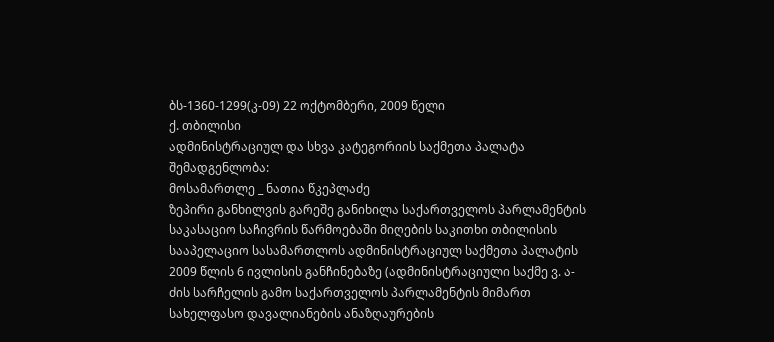ბს-1360-1299(კ-09) 22 ოქტომბერი, 2009 წელი
ქ. თბილისი
ადმინისტრაციულ და სხვა კატეგორიის საქმეთა პალატა
შემადგენლობა:
მოსამართლე _ ნათია წკეპლაძე
ზეპირი განხილვის გარეშე განიხილა საქართველოს პარლამენტის საკასაციო საჩივრის წარმოებაში მიღების საკითხი თბილისის სააპელაციო სასამართლოს ადმინისტრაციულ საქმეთა პალატის 2009 წლის 6 ივლისის განჩინებაზე (ადმინისტრაციული საქმე ვ. ა-ძის სარჩელის გამო საქართველოს პარლამენტის მიმართ სახელფასო დავალიანების ანაზღაურების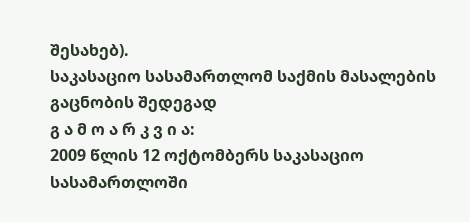შესახებ).
საკასაციო სასამართლომ საქმის მასალების გაცნობის შედეგად
გ ა მ ო ა რ კ ვ ი ა:
2009 წლის 12 ოქტომბერს საკასაციო სასამართლოში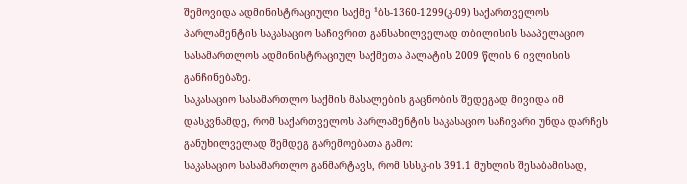შემოვიდა ადმინისტრაციული საქმე ¹ბს-1360-1299(კ-09) საქართველოს პარლამენტის საკასაციო საჩივრით განსახილველად თბილისის სააპელაციო სასამართლოს ადმინისტრაციულ საქმეთა პალატის 2009 წლის 6 ივლისის განჩინებაზე.
საკასაციო სასამართლო საქმის მასალების გაცნობის შედეგად მივიდა იმ დასკვნამდე, რომ საქართველოს პარლამენტის საკასაციო საჩივარი უნდა დარჩეს განუხილველად შემდეგ გარემოებათა გამო:
საკასაციო სასამართლო განმარტავს, რომ სსსკ-ის 391.1 მუხლის შესაბამისად,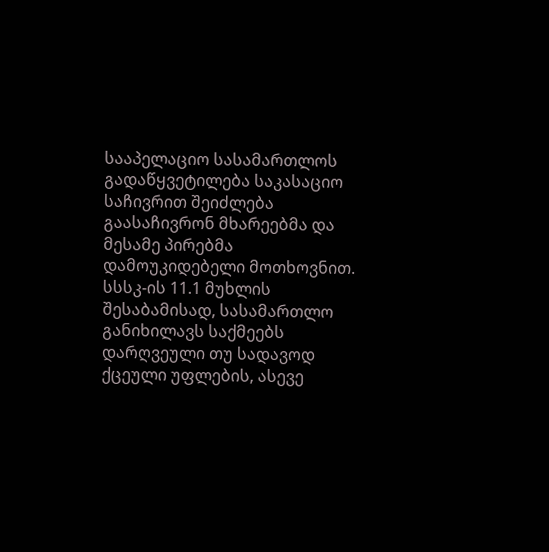სააპელაციო სასამართლოს გადაწყვეტილება საკასაციო საჩივრით შეიძლება გაასაჩივრონ მხარეებმა და მესამე პირებმა დამოუკიდებელი მოთხოვნით. სსსკ-ის 11.1 მუხლის შესაბამისად, სასამართლო განიხილავს საქმეებს დარღვეული თუ სადავოდ ქცეული უფლების, ასევე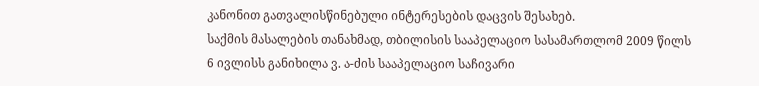კანონით გათვალისწინებული ინტერესების დაცვის შესახებ.
საქმის მასალების თანახმად, თბილისის სააპელაციო სასამართლომ 2009 წილს 6 ივლისს განიხილა ვ. ა-ძის სააპელაციო საჩივარი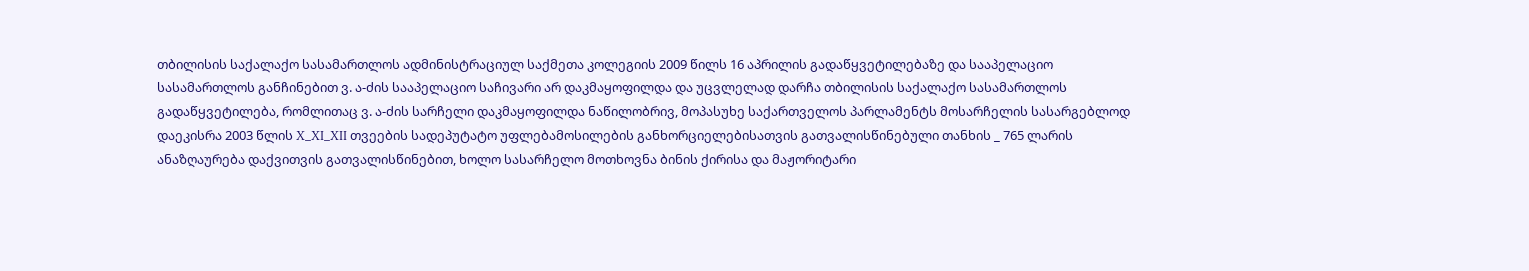თბილისის საქალაქო სასამართლოს ადმინისტრაციულ საქმეთა კოლეგიის 2009 წილს 16 აპრილის გადაწყვეტილებაზე და სააპელაციო სასამართლოს განჩინებით ვ. ა-ძის სააპელაციო საჩივარი არ დაკმაყოფილდა და უცვლელად დარჩა თბილისის საქალაქო სასამართლოს გადაწყვეტილება, რომლითაც ვ. ა-ძის სარჩელი დაკმაყოფილდა ნაწილობრივ, მოპასუხე საქართველოს პარლამენტს მოსარჩელის სასარგებლოდ დაეკისრა 2003 წლის X_XI_XII თვეების სადეპუტატო უფლებამოსილების განხორციელებისათვის გათვალისწინებული თანხის _ 765 ლარის ანაზღაურება დაქვითვის გათვალისწინებით, ხოლო სასარჩელო მოთხოვნა ბინის ქირისა და მაჟორიტარი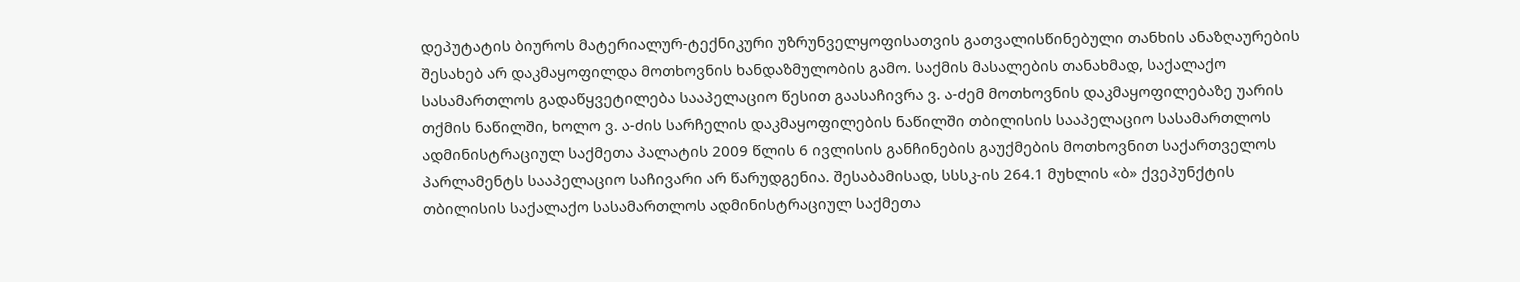დეპუტატის ბიუროს მატერიალურ-ტექნიკური უზრუნველყოფისათვის გათვალისწინებული თანხის ანაზღაურების შესახებ არ დაკმაყოფილდა მოთხოვნის ხანდაზმულობის გამო. საქმის მასალების თანახმად, საქალაქო სასამართლოს გადაწყვეტილება სააპელაციო წესით გაასაჩივრა ვ. ა-ძემ მოთხოვნის დაკმაყოფილებაზე უარის თქმის ნაწილში, ხოლო ვ. ა-ძის სარჩელის დაკმაყოფილების ნაწილში თბილისის სააპელაციო სასამართლოს ადმინისტრაციულ საქმეთა პალატის 2009 წლის 6 ივლისის განჩინების გაუქმების მოთხოვნით საქართველოს პარლამენტს სააპელაციო საჩივარი არ წარუდგენია. შესაბამისად, სსსკ-ის 264.1 მუხლის «ბ» ქვეპუნქტის თბილისის საქალაქო სასამართლოს ადმინისტრაციულ საქმეთა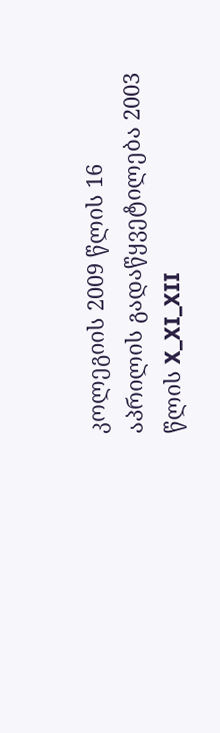კოლეგიის 2009 წლის 16 აპრილის გადაწყვეტილება 2003 წლის X_XI_XII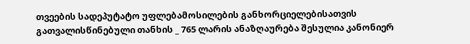თვეების სადეპუტატო უფლებამოსილების განხორციელებისათვის გათვალისწინებული თანხის _ 765 ლარის ანაზღაურება შესულია კანონიერ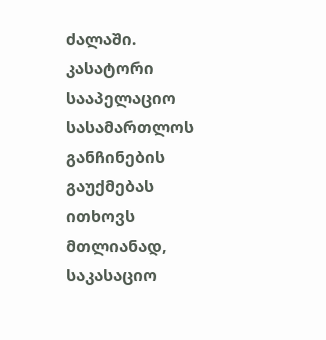ძალაში. კასატორი სააპელაციო სასამართლოს განჩინების გაუქმებას ითხოვს მთლიანად, საკასაციო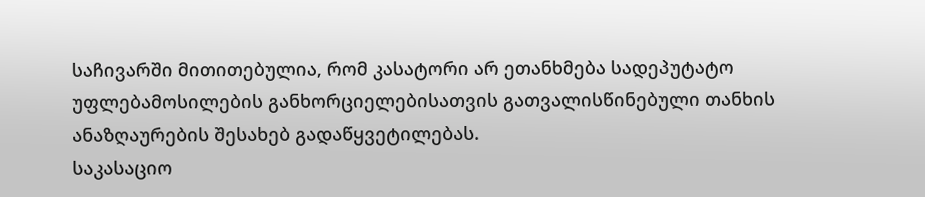საჩივარში მითითებულია, რომ კასატორი არ ეთანხმება სადეპუტატო უფლებამოსილების განხორციელებისათვის გათვალისწინებული თანხის ანაზღაურების შესახებ გადაწყვეტილებას.
საკასაციო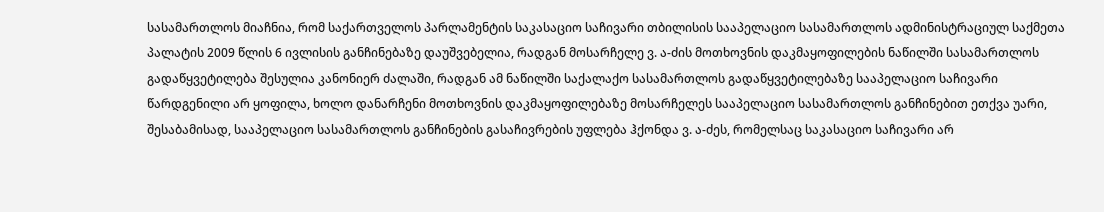სასამართლოს მიაჩნია, რომ საქართველოს პარლამენტის საკასაციო საჩივარი თბილისის სააპელაციო სასამართლოს ადმინისტრაციულ საქმეთა პალატის 2009 წლის 6 ივლისის განჩინებაზე დაუშვებელია, რადგან მოსარჩელე ვ. ა-ძის მოთხოვნის დაკმაყოფილების ნაწილში სასამართლოს გადაწყვეტილება შესულია კანონიერ ძალაში, რადგან ამ ნაწილში საქალაქო სასამართლოს გადაწყვეტილებაზე სააპელაციო საჩივარი წარდგენილი არ ყოფილა, ხოლო დანარჩენი მოთხოვნის დაკმაყოფილებაზე მოსარჩელეს სააპელაციო სასამართლოს განჩინებით ეთქვა უარი, შესაბამისად, სააპელაციო სასამართლოს განჩინების გასაჩივრების უფლება ჰქონდა ვ. ა-ძეს, რომელსაც საკასაციო საჩივარი არ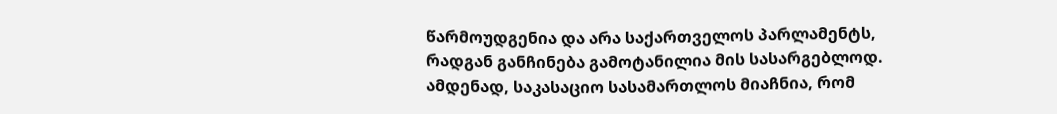წარმოუდგენია და არა საქართველოს პარლამენტს, რადგან განჩინება გამოტანილია მის სასარგებლოდ.
ამდენად, საკასაციო სასამართლოს მიაჩნია, რომ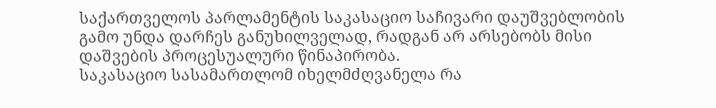საქართველოს პარლამენტის საკასაციო საჩივარი დაუშვებლობის გამო უნდა დარჩეს განუხილველად, რადგან არ არსებობს მისი დაშვების პროცესუალური წინაპირობა.
საკასაციო სასამართლომ იხელმძღვანელა რა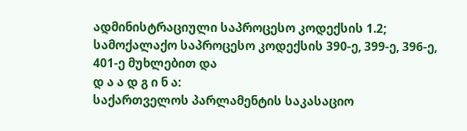ადმინისტრაციული საპროცესო კოდექსის 1.2; სამოქალაქო საპროცესო კოდექსის 390-ე, 399-ე, 396-ე, 401-ე მუხლებით და
დ ა ა დ გ ი ნ ა:
საქართველოს პარლამენტის საკასაციო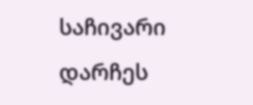საჩივარი დარჩეს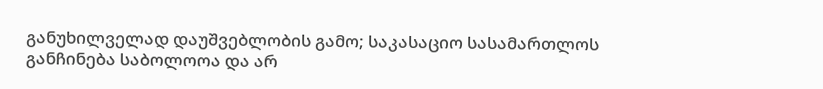განუხილველად დაუშვებლობის გამო; საკასაციო სასამართლოს განჩინება საბოლოოა და არ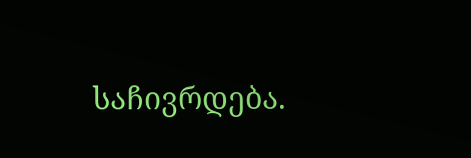საჩივრდება.